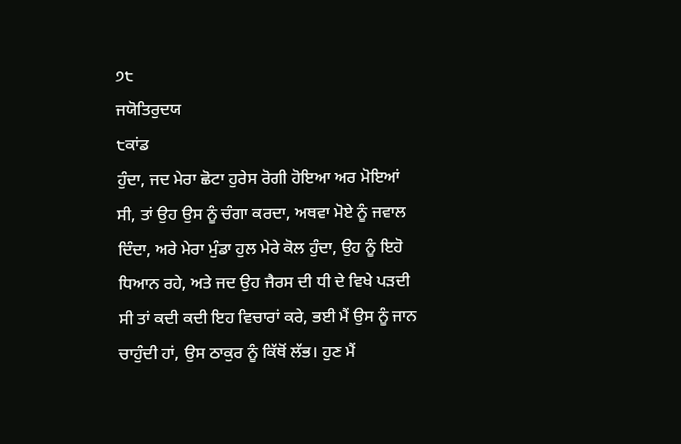੭੮
ਜਯੋਤਿਰੁਦਯ
੮ਕਾਂਡ
ਹੁੰਦਾ, ਜਦ ਮੇਰਾ ਛੋਟਾ ਹੁਰੇਸ ਰੋਗੀ ਹੋਇਆ ਅਰ ਮੋਇਆਂ ਸੀ, ਤਾਂ ਉਹ ਉਸ ਨੂੰ ਚੰਗਾ ਕਰਦਾ, ਅਥਵਾ ਮੋਏ ਨੂੰ ਜਵਾਲ ਦਿੰਦਾ, ਅਰੇ ਮੇਰਾ ਮੁੰਡਾ ਹੁਲ ਮੇਰੇ ਕੋਲ ਹੁੰਦਾ, ਉਹ ਨੂੰ ਇਹੋ ਧਿਆਨ ਰਹੇ, ਅਤੇ ਜਦ ਉਹ ਜੈਰਸ ਦੀ ਧੀ ਦੇ ਵਿਖੇ ਪੜਦੀ ਸੀ ਤਾਂ ਕਦੀ ਕਦੀ ਇਹ ਵਿਚਾਰਾਂ ਕਰੇ, ਭਈ ਮੈਂ ਉਸ ਨੂੰ ਜਾਨ ਚਾਹੁੰਦੀ ਹਾਂ, ਉਸ ਠਾਕੁਰ ਨੂੰ ਕਿੱਥੋਂ ਲੱਭ। ਹੁਣ ਮੈਂ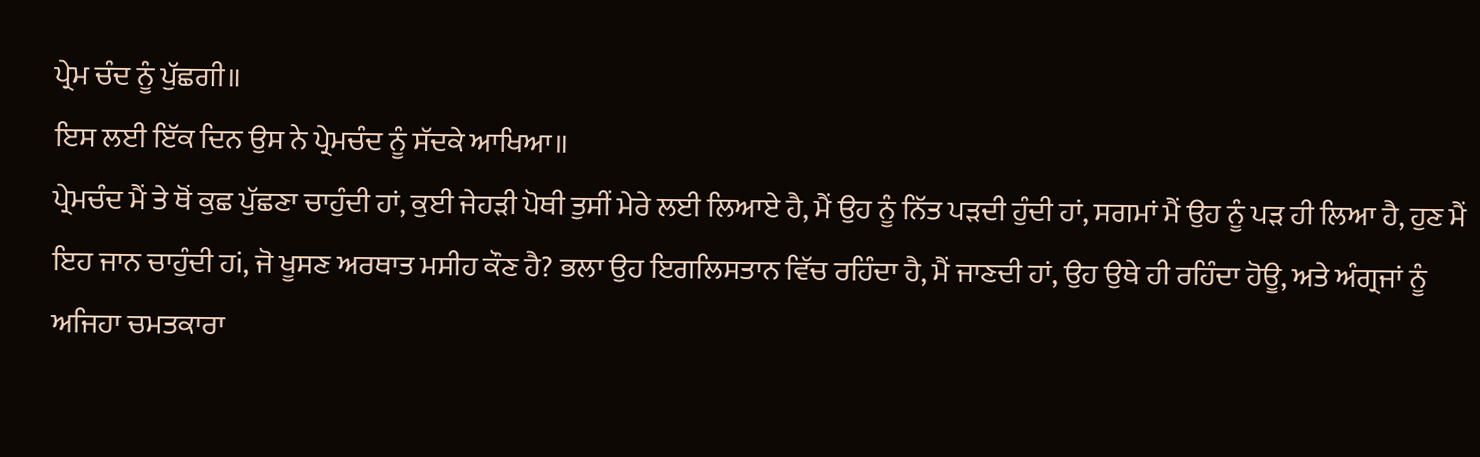ਪ੍ਰੇਮ ਚੰਦ ਨੂੰ ਪੁੱਛਗੀ॥
ਇਸ ਲਈ ਇੱਕ ਦਿਨ ਉਸ ਨੇ ਪ੍ਰੇਮਚੰਦ ਨੂੰ ਸੱਦਕੇ ਆਖਿਆ॥
ਪ੍ਰੇਮਚੰਦ ਮੈਂ ਤੇ ਥੋਂ ਕੁਛ ਪੁੱਛਣਾ ਚਾਹੁੰਦੀ ਹਾਂ, ਕੁਈ ਜੇਹੜੀ ਪੋਥੀ ਤੁਸੀਂ ਮੇਰੇ ਲਈ ਲਿਆਏ ਹੈ, ਮੈਂ ਉਹ ਨੂੰ ਨਿੱਤ ਪੜਦੀ ਹੁੰਦੀ ਹਾਂ, ਸਗਮਾਂ ਮੈਂ ਉਹ ਨੂੰ ਪੜ ਹੀ ਲਿਆ ਹੈ, ਹੁਣ ਮੈਂ ਇਹ ਜਾਨ ਚਾਹੁੰਦੀ ਹi, ਜੋ ਖੂਸਣ ਅਰਥਾਤ ਮਸੀਹ ਕੌਣ ਹੈ? ਭਲਾ ਉਹ ਇਗਲਿਸਤਾਨ ਵਿੱਚ ਰਹਿੰਦਾ ਹੈ, ਮੈਂ ਜਾਣਦੀ ਹਾਂ, ਉਹ ਉਥੇ ਹੀ ਰਹਿੰਦਾ ਹੋਊ, ਅਤੇ ਅੰਗ੍ਰਜਾਂ ਨੂੰ ਅਜਿਹਾ ਚਮਤਕਾਰਾ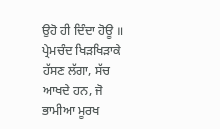ਉਹੋ ਹੀ ਦਿੰਦਾ ਹੋਊ ॥
ਪ੍ਰੇਮਚੰਦ ਖਿੜਖਿੜਾਕੇ ਹੱਸਣ ਲੱਗਾ, ਸੱਚ ਆਖਦੇ ਹਨ, ਜੋ ਭਾਮੀਆ ਮੂਰਖ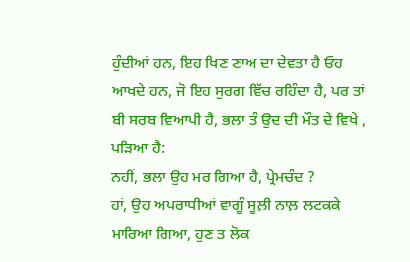ਹੁੰਦੀਆਂ ਹਨ, ਇਹ ਖਿਣ ਣਾਅ ਦਾ ਦੇਵਤਾ ਹੈ ਓਹ ਆਖਦੇ ਹਨ, ਜੋ ਇਹ ਸੁਰਗ ਵਿੱਚ ਰਹਿੰਦਾ ਹੈ, ਪਰ ਤਾਂ ਬੀ ਸਰਬ ਵਿਆਪੀ ਹੈ, ਭਲਾ ਤੰ ਉਦ ਦੀ ਮੌਤ ਦੇ ਵਿਖੇ , ਪੜਿਆ ਹੈ:
ਨਹੀਂ, ਭਲਾ ਉਹ ਮਰ ਗਿਆ ਹੈ, ਪ੍ਰੇਮਚੰਦ ?
ਹਾਂ, ਉਹ ਅਪਰਾਧੀਆਂ ਵਾਗੂੰ ਸੂਲ਼ੀ ਨਾਲ਼ ਲਟਕਕੇ ਮਾਰਿਆ ਗਿਆ, ਹੁਣ ਤ ਲੋਕ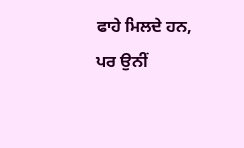ਫਾਹੇ ਮਿਲਦੇ ਹਨ, ਪਰ ਉਨੀਂ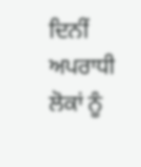ਦਿਨੀਂ ਅਪਰਾਧੀ ਲੋਕਾਂ ਨੂੰ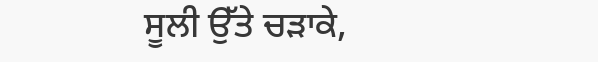ਸੂਲੀ ਉੱਤੇ ਚੜਾਕੇ,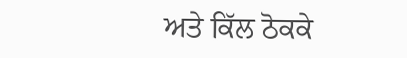ਅਤੇ ਕਿੱਲ ਠੋਕਕੇ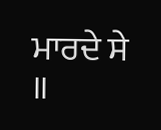ਮਾਰਦੇ ਸੇ ॥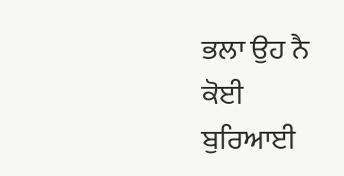ਭਲਾ ਉਹ ਨੈ ਕੋਈ ਬੁਰਿਆਈ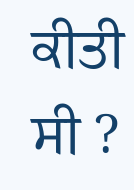ਕੀਤੀ ਸੀ ?